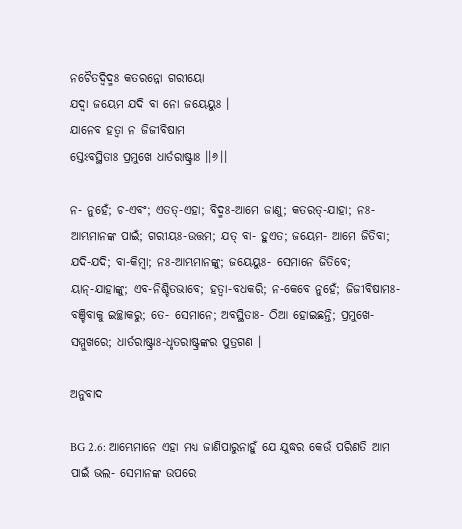ନଚୈତଦ୍ୱିଦ୍ମଃ କତରନ୍ନୋ ଗରୀୟୋ
ଯଦ୍ୱା ଜୟେମ ଯଦି ବା ନୋ ଜୟେୟୁଃ ।
ଯାନେବ ହତ୍ୱା ନ ଜିଜୀବିଷାମ
ସ୍ତେଽବସ୍ଥିତାଃ ପ୍ରମୁଖେ ଧାର୍ତରାଷ୍ଟ୍ରାଃ ।।୬।।

ନ- ନୁହେଁ; ଚ-ଏବଂ; ଏତତ୍‌-ଏହା; ବିଦ୍ମଃ-ଆମେ ଜାଣୁ; କତରତ୍‌-ଯାହା; ନଃ-ଆମ୍ଭମାନଙ୍କ ପାଇଁ; ଗରୀୟଃ-ଉତ୍ତମ; ଯତ୍ ବା- ହୁଏତ; ଜୟେମ- ଆମେ ଜିତିବା; ଯଦି-ଯଦି; ବା-କିମ୍ବା; ନଃ-ଆମ୍ଭମାନଙ୍କୁ; ଜୟେୟୁଃ- ସେମାନେ ଜିତିବେ; ୟାନ୍‌-ଯାହାଙ୍କୁ; ଏବ-ନିଶ୍ଚିତଭାବେ; ହତ୍ୱା-ବଧକରି; ନ-କେବେ ନୁହେଁ; ଜିଜୀବିଷାମଃ-ବଞ୍ଚିବାକୁ ଇଚ୍ଛାକରୁ; ତେ- ସେମାନେ; ଅବସ୍ଥିତାଃ- ଠିଆ ହୋଇଛନ୍ତି; ପ୍ରମୁଖେ-ସମ୍ମୁଖରେ; ଧାର୍ତରାଷ୍ଟ୍ରାଃ-ଧୃତରାଷ୍ଟ୍ରଙ୍କର ପୁତ୍ରଗଣ ।

ଅନୁବାଦ

BG 2.6: ଆମ୍ଭେମାନେ ଏହା ମଧ୍ୟ ଜାଣିପାରୁନାହୁଁ ଯେ ଯୁଦ୍ଧର କେଉଁ ପରିଣତି ଆମ ପାଇଁ ଭଲ- ସେମାନଙ୍କ ଉପରେ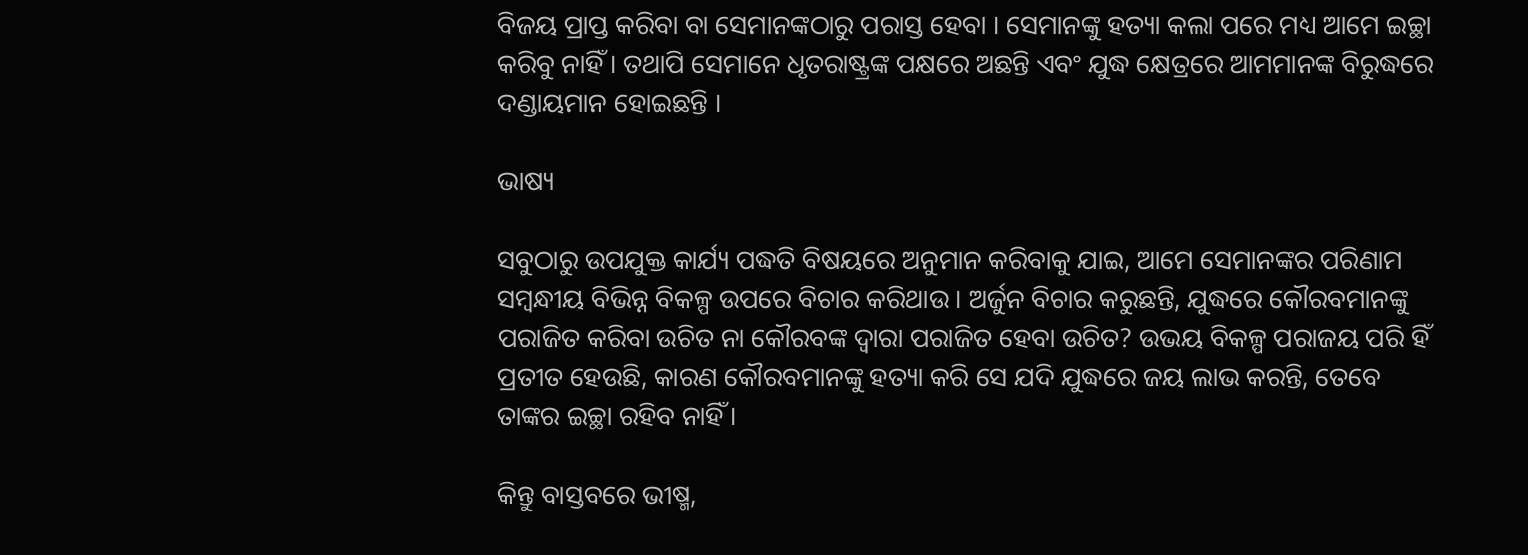ବିଜୟ ପ୍ରାପ୍ତ କରିବା ବା ସେମାନଙ୍କଠାରୁ ପରାସ୍ତ ହେବା । ସେମାନଙ୍କୁ ହତ୍ୟା କଲା ପରେ ମଧ୍ୟ ଆମେ ଇଚ୍ଛା କରିବୁ ନାହିଁ । ତଥାପି ସେମାନେ ଧୃତରାଷ୍ଟ୍ରଙ୍କ ପକ୍ଷରେ ଅଛନ୍ତି ଏବଂ ଯୁଦ୍ଧ କ୍ଷେତ୍ରରେ ଆମମାନଙ୍କ ବିରୁଦ୍ଧରେ ଦଣ୍ଡାୟମାନ ହୋଇଛନ୍ତି ।

ଭାଷ୍ୟ

ସବୁଠାରୁ ଉପଯୁକ୍ତ କାର୍ଯ୍ୟ ପଦ୍ଧତି ବିଷୟରେ ଅନୁମାନ କରିବାକୁ ଯାଇ, ଆମେ ସେମାନଙ୍କର ପରିଣାମ ସମ୍ବନ୍ଧୀୟ ବିଭିନ୍ନ ବିକଳ୍ପ ଉପରେ ବିଚାର କରିଥାଉ । ଅର୍ଜୁନ ବିଚାର କରୁଛନ୍ତି, ଯୁଦ୍ଧରେ କୌରବମାନଙ୍କୁ ପରାଜିତ କରିବା ଉଚିତ ନା କୌରବଙ୍କ ଦ୍ୱାରା ପରାଜିତ ହେବା ଉଚିତ? ଉଭୟ ବିକଳ୍ପ ପରାଜୟ ପରି ହିଁ ପ୍ରତୀତ ହେଉଛି, କାରଣ କୌରବମାନଙ୍କୁ ହତ୍ୟା କରି ସେ ଯଦି ଯୁଦ୍ଧରେ ଜୟ ଲାଭ କରନ୍ତି, ତେବେ ତାଙ୍କର ଇଚ୍ଛା ରହିବ ନାହିଁ ।

କିନ୍ତୁ ବାସ୍ତବରେ ଭୀଷ୍ମ,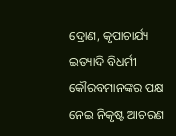ଦ୍ରୋଣ, କୃପାଚାର୍ଯ୍ୟ ଇତ୍ୟାଦି ବିଧର୍ମୀ କୌରବମାନଙ୍କର ପକ୍ଷ ନେଇ ନିକୃଷ୍ଟ ଆଚରଣ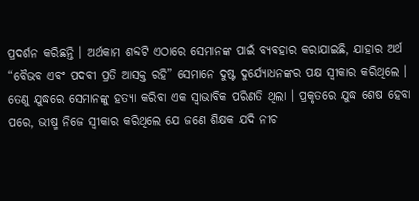ପ୍ରଦର୍ଶନ କରିଛନ୍ତି । ଅର୍ଥକାମ ଶବ୍ଦଟି ଏଠାରେ ସେମାନଙ୍କ ପାଇଁ ବ୍ୟବହାର କରାଯାଇଛି, ଯାହାର ଅର୍ଥ “ବୈଭବ ଏବଂ ପଦବୀ ପ୍ରତି ଆସକ୍ତ ରହି” ସେମାନେ ଦୁଷ୍ଟ ଦୁର୍ଯ୍ୟୋଧନଙ୍କର ପକ୍ଷ ସ୍ୱୀକାର କରିଥିଲେ । ତେଣୁ ଯୁଦ୍ଧରେ ସେମାନଙ୍କୁ ହତ୍ୟା କରିବା ଏକ ସ୍ୱାଭାବିକ ପରିଣତି ଥିଲା । ପ୍ରକୃତରେ ଯୁଦ୍ଧ ଶେଷ ହେବା ପରେ, ଭୀଷ୍ମ ନିଜେ ସ୍ୱୀକାର କରିଥିଲେ ଯେ ଜଣେ ଶିକ୍ଷକ ଯଦି ନୀଚ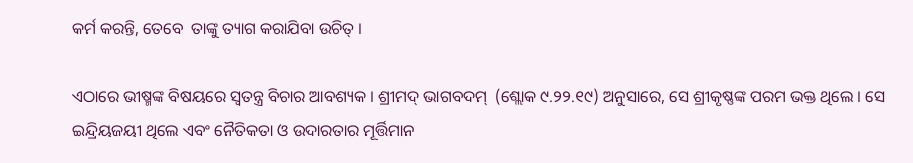କର୍ମ କରନ୍ତି, ତେବେ  ତାଙ୍କୁ ତ୍ୟାଗ କରାଯିବା ଉଚିତ୍ ।

ଏଠାରେ ଭୀଷ୍ମଙ୍କ ବିଷୟରେ ସ୍ୱତନ୍ତ୍ର ବିଚାର ଆବଶ୍ୟକ । ଶ୍ରୀମଦ୍ ଭାଗବଦମ୍  (ଶ୍ଲୋକ ୯.୨୨.୧୯) ଅନୁସାରେ, ସେ ଶ୍ରୀକୃଷ୍ଣଙ୍କ ପରମ ଭକ୍ତ ଥିଲେ । ସେ ଇନ୍ଦ୍ରିୟଜୟୀ ଥିଲେ ଏବଂ ନୈତିକତା ଓ ଉଦାରତାର ମୂର୍ତ୍ତିମାନ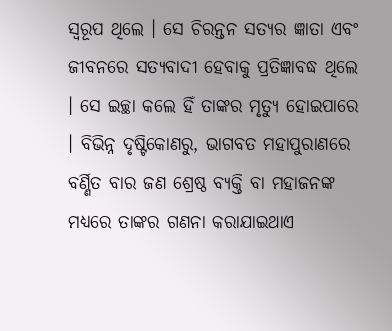ସ୍ୱରୂପ ଥିଲେ । ସେ ଚିରନ୍ତନ ସତ୍ୟର ଜ୍ଞାତା ଏବଂ ଜୀବନରେ ସତ୍ୟବାଦୀ ହେବାକୁ ପ୍ରତିଜ୍ଞାବଦ୍ଧ ଥିଲେ । ସେ ଇଚ୍ଛା କଲେ ହିଁ ତାଙ୍କର ମୃତ୍ୟୁ ହୋଇପାରେ । ବିଭିନ୍ନ ଦୃଷ୍ଟିକୋଣରୁ, ଭାଗବତ ମହାପୁରାଣରେ ବର୍ଣ୍ଣିତ ବାର ଜଣ ଶ୍ରେଷ୍ଠ ବ୍ୟକ୍ତି ବା ମହାଜନଙ୍କ ମଧ୍ୟରେ ତାଙ୍କର ଗଣନା କରାଯାଇଥାଏ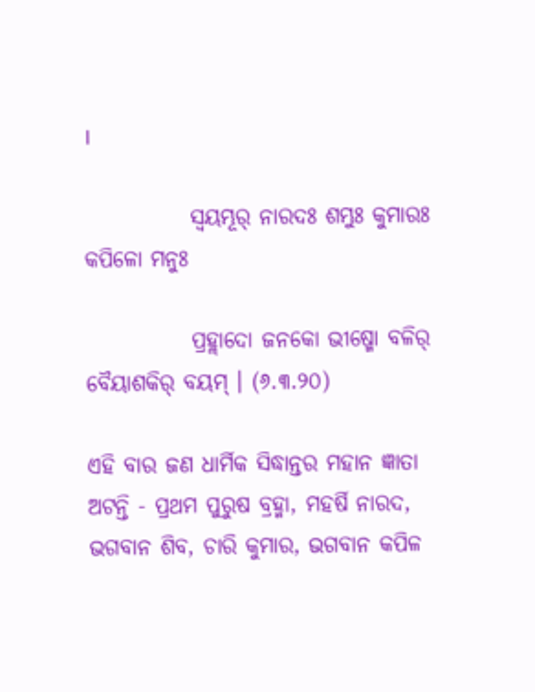।

            ସ୍ୱୟମ୍ଭୂର୍ ନାରଦଃ ଶମ୍ଭୁଃ କୁମାରଃ କପିଳୋ ମନୁଃ

            ପ୍ରହ୍ଲାଦୋ ଜନକୋ ଭୀଷ୍ମୋ ବଳିର୍ ବୈୟାଶକିର୍ ବୟମ୍ । (୬.୩.୨୦)

ଏହି ବାର ଜଣ ଧାର୍ମିକ ସିଦ୍ଧାନ୍ତର ମହାନ ଜ୍ଞାତା ଅଟନ୍ତି - ପ୍ରଥମ ପୁରୁଷ ବ୍ରହ୍ମା, ମହର୍ଷି ନାରଦ, ଭଗବାନ ଶିବ, ଚାରି କୁମାର, ଭଗବାନ କପିଳ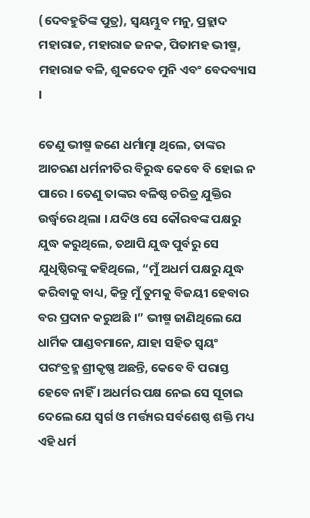(ଦେବହୁତିଙ୍କ ପୁତ୍ର), ସ୍ୱୟମ୍ଭୁବ ମନୁ, ପ୍ରହ୍ଲାଦ ମହାରାଜ, ମହାରାଜ ଜନକ, ପିତାମହ ଭୀଷ୍ମ, ମହାରାଜ ବଳି, ଶୁକଦେବ ମୁନି ଏବଂ ବେଦବ୍ୟାସ ।

ତେଣୁ ଭୀଷ୍ମ ଜଣେ ଧର୍ମାତ୍ମା ଥିଲେ, ତାଙ୍କର ଆଚରଣ ଧର୍ମନୀତିର ବିରୁଦ୍ଧ କେବେ ବି ହୋଇ ନ ପାରେ । ତେଣୁ ତାଙ୍କର ବଳିଷ୍ଠ ଚରିତ୍ର ଯୁକ୍ତିର ଉର୍ଦ୍ଧ୍ୱରେ ଥିଲା । ଯଦିଓ ସେ କୌରବଙ୍କ ପକ୍ଷରୁ ଯୁଦ୍ଧ କରୁଥିଲେ, ତଥାପି ଯୁଦ୍ଧ ପୁର୍ବରୁ ସେ ଯୁଧିଷ୍ଠିରଙ୍କୁ କହିଥିଲେ, “ମୁଁ ଅଧର୍ମ ପକ୍ଷରୁ ଯୁଦ୍ଧ କରିବାକୁ ବାଧ୍ୟ, କିନ୍ତୁ ମୁଁ ତୁମକୁ ବିଜୟୀ ହେବାର ବର ପ୍ରଦାନ କରୁଅଛି ।” ଭୀଷ୍ମ ଜାଣିଥିଲେ ଯେ ଧାର୍ମିକ ପାଣ୍ଡବମାନେ, ଯାହା ସହିତ ସ୍ୱୟଂ ପରଂବ୍ରହ୍ମ ଶ୍ରୀକୃଷ୍ଣ ଅଛନ୍ତି, କେବେ ବି ପରାସ୍ତ ହେବେ ନାହିଁ । ଅଧର୍ମର ପକ୍ଷ ନେଇ ସେ ସୂଚାଇ ଦେଲେ ଯେ ସ୍ୱର୍ଗ ଓ ମର୍ତ୍ତ୍ୟର ସର୍ବଶେଷ୍ଠ ଶକ୍ତି ମଧ୍ୟ ଏହି ଧର୍ମ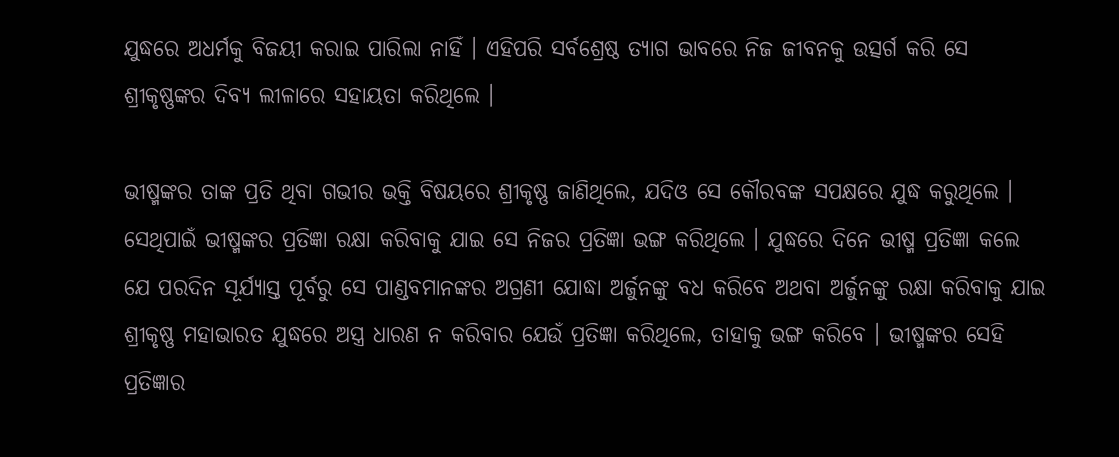ଯୁଦ୍ଧରେ ଅଧର୍ମକୁ ବିଜୟୀ କରାଇ ପାରିଲା ନାହିଁ । ଏହିପରି ସର୍ବଶ୍ରେଷ୍ଠ ତ୍ୟାଗ ଭାବରେ ନିଜ ଜୀବନକୁ ଉତ୍ସର୍ଗ କରି ସେ ଶ୍ରୀକୃଷ୍ଣଙ୍କର ଦିବ୍ୟ ଲୀଳାରେ ସହାୟତା କରିଥିଲେ ।

ଭୀଷ୍ମଙ୍କର ତାଙ୍କ ପ୍ରତି ଥିବା ଗଭୀର ଭକ୍ତି ବିଷୟରେ ଶ୍ରୀକୃଷ୍ଣ ଜାଣିଥିଲେ, ଯଦିଓ ସେ କୌରବଙ୍କ ସପକ୍ଷରେ ଯୁଦ୍ଧ କରୁଥିଲେ । ସେଥିପାଇଁ ଭୀଷ୍ମଙ୍କର ପ୍ରତିଜ୍ଞା ରକ୍ଷା କରିବାକୁ ଯାଇ ସେ ନିଜର ପ୍ରତିଜ୍ଞା ଭଙ୍ଗ କରିଥିଲେ । ଯୁଦ୍ଧରେ ଦିନେ ଭୀଷ୍ମ ପ୍ରତିଜ୍ଞା କଲେ ଯେ ପରଦିନ ସୂର୍ଯ୍ୟାସ୍ତ ପୂର୍ବରୁ ସେ ପାଣ୍ଡବମାନଙ୍କର ଅଗ୍ରଣୀ ଯୋଦ୍ଧା ଅର୍ଜୁନଙ୍କୁ ବଧ କରିବେ ଅଥବା ଅର୍ଜୁନଙ୍କୁ ରକ୍ଷା କରିବାକୁ ଯାଇ ଶ୍ରୀକୃଷ୍ଣ ମହାଭାରତ ଯୁଦ୍ଧରେ ଅସ୍ତ୍ର ଧାରଣ ନ କରିବାର ଯେଉଁ ପ୍ରତିଜ୍ଞା କରିଥିଲେ, ତାହାକୁ ଭଙ୍ଗ କରିବେ । ଭୀଷ୍ମଙ୍କର ସେହି ପ୍ରତିଜ୍ଞାର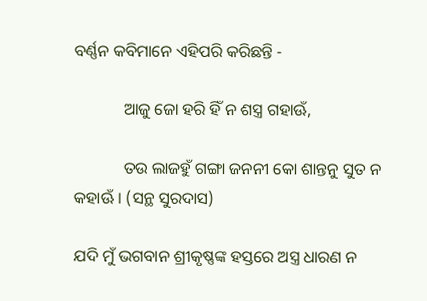ବର୍ଣ୍ଣନ କବିମାନେ ଏହିପରି କରିଛନ୍ତି -

            ଆଜୁ ଜୋ ହରି ହିଁ ନ ଶସ୍ତ୍ର ଗହାଊଁ,

            ତଉ ଲାଜହୁଁ ଗଙ୍ଗା ଜନନୀ କୋ ଶାନ୍ତନୁ ସୁତ ନ କହାଊଁ । (ସନ୍ଥ ସୁରଦାସ)

ଯଦି ମୁଁ ଭଗବାନ ଶ୍ରୀକୃଷ୍ଣଙ୍କ ହସ୍ତରେ ଅସ୍ତ୍ର ଧାରଣ ନ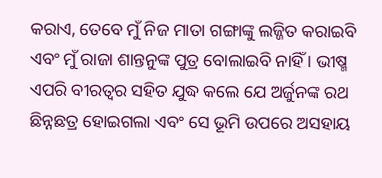କରାଏ, ତେବେ ମୁଁ ନିଜ ମାତା ଗଙ୍ଗାଙ୍କୁ ଲଜ୍ଜିତ କରାଇବି ଏବଂ ମୁଁ ରାଜା ଶାନ୍ତନୁଙ୍କ ପୁତ୍ର ବୋଲାଇବି ନାହିଁ । ଭୀଷ୍ମ ଏପରି ବୀରତ୍ୱର ସହିତ ଯୁଦ୍ଧ କଲେ ଯେ ଅର୍ଜୁନଙ୍କ ରଥ ଛିନ୍ନଛତ୍ର ହୋଇଗଲା ଏବଂ ସେ ଭୂମି ଉପରେ ଅସହାୟ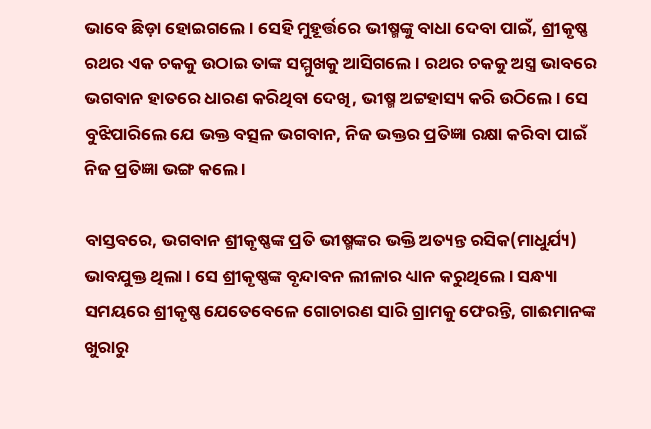ଭାବେ ଛିଡ଼ା ହୋଇଗଲେ । ସେହି ମୁହୂର୍ତ୍ତରେ ଭୀଷ୍ମଙ୍କୁ ବାଧା ଦେବା ପାଇଁ, ଶ୍ରୀକୃଷ୍ଣ ରଥର ଏକ ଚକକୁ ଉଠାଇ ତାଙ୍କ ସମ୍ମୁଖକୁ ଆସିଗଲେ । ରଥର ଚକକୁ ଅସ୍ତ୍ର ଭାବରେ ଭଗବାନ ହାତରେ ଧାରଣ କରିଥିବା ଦେଖି, ଭୀଷ୍ମ ଅଟ୍ଟହାସ୍ୟ କରି ଉଠିଲେ । ସେ ବୁଝିପାରିଲେ ଯେ ଭକ୍ତ ବତ୍ସଳ ଭଗବାନ, ନିଜ ଭକ୍ତର ପ୍ରତିଜ୍ଞା ରକ୍ଷା କରିବା ପାଇଁ ନିଜ ପ୍ରତିଜ୍ଞା ଭଙ୍ଗ କଲେ ।

ବାସ୍ତବରେ, ଭଗବାନ ଶ୍ରୀକୃଷ୍ଣଙ୍କ ପ୍ରତି ଭୀଷ୍ମଙ୍କର ଭକ୍ତି ଅତ୍ୟନ୍ତ ରସିକ(ମାଧୁର୍ଯ୍ୟ) ଭାବଯୁକ୍ତ ଥିଲା । ସେ ଶ୍ରୀକୃଷ୍ଣଙ୍କ ବୃନ୍ଦାବନ ଲୀଳାର ଧ୍ୟାନ କରୁଥିଲେ । ସନ୍ଧ୍ୟା ସମୟରେ ଶ୍ରୀକୃଷ୍ଣ ଯେତେବେଳେ ଗୋଚାରଣ ସାରି ଗ୍ରାମକୁ ଫେରନ୍ତି, ଗାଈମାନଙ୍କ ଖୁରାରୁ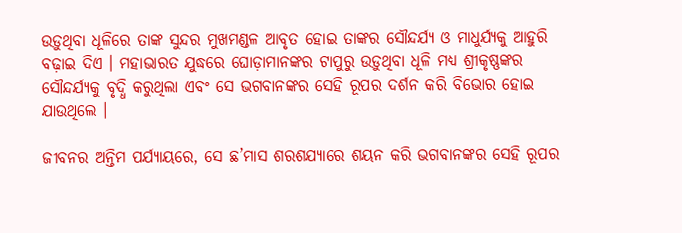ଉଡ଼ୁଥିବା ଧୂଳିରେ ତାଙ୍କ ସୁନ୍ଦର ମୁଖମଣ୍ଡଳ ଆବୃତ ହୋଇ ତାଙ୍କର ସୌନ୍ଦର୍ଯ୍ୟ ଓ ମାଧୁର୍ଯ୍ୟକୁ ଆହୁରି ବଢ଼ାଇ ଦିଏ । ମହାଭାରତ ଯୁଦ୍ଧରେ ଘୋଡ଼ାମାନଙ୍କର ଟାପୁରୁ ଉଡ଼ୁଥିବା ଧୂଳି ମଧ୍ୟ ଶ୍ରୀକୃଷ୍ଣଙ୍କର ସୌନ୍ଦର୍ଯ୍ୟକୁ ବୃଦ୍ଧି କରୁଥିଲା ଏବଂ ସେ ଭଗବାନଙ୍କର ସେହି ରୂପର ଦର୍ଶନ କରି ବିଭୋର ହୋଇ ଯାଉଥିଲେ ।

ଜୀବନର ଅନ୍ତିମ ପର୍ଯ୍ୟାୟରେ, ସେ ଛ’ମାସ ଶରଶଯ୍ୟାରେ ଶୟନ କରି ଭଗବାନଙ୍କର ସେହି ରୂପର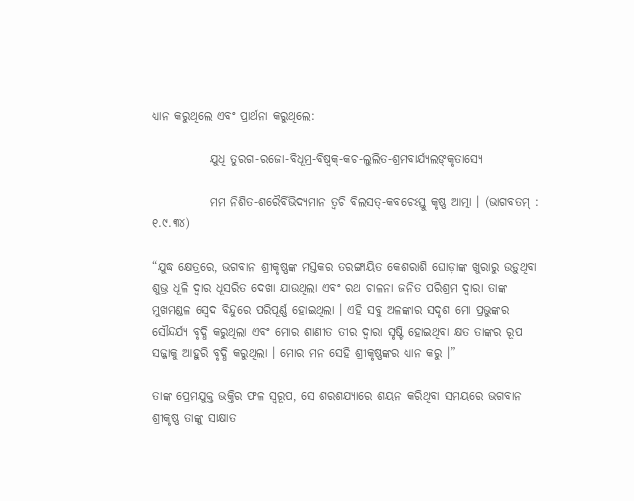ଧ୍ୟାନ କରୁଥିଲେ ଏବଂ ପ୍ରାର୍ଥନା କରୁଥିଲେ:

            ଯୁଧି ତୁରଗ-ରଜୋ-ବିଧୂମ୍ର-ବିଷ୍ୱକ୍‌-କଚ-ଲୁଲିତ-ଶ୍ରମବାର୍ଯ୍ୟଲଙ୍‌କୃତାସ୍ୟେ

            ମମ ନିଶିତ-ଶରୈର୍ବିଭିଦ୍ୟମାନ ତ୍ୱଚି ବିଲସତ୍‌-କବଚେଽସ୍ତୁ କୃଷ୍ଣ ଆତ୍ମା । (ଭାଗବତମ୍ : ୧.୯.୩୪)

“ଯୁଦ୍ଧ କ୍ଷେତ୍ରରେ, ଭଗବାନ ଶ୍ରୀକୃଷ୍ଣଙ୍କ ମସ୍ତକର ତରଙ୍ଗାୟିତ କେଶରାଶି ଘୋଡ଼ାଙ୍କ ଖୁରାରୁ ଉଡ଼ୁଥିବା ଶୁଭ୍ର ଧୂଳି ଦ୍ୱାର ଧୂସରିତ ଦେଖା ଯାଉଥିଲା ଏବଂ ରଥ ଚାଳନା ଜନିତ ପରିଶ୍ରମ ଦ୍ୱାରା ତାଙ୍କ ମୁଖମଣ୍ଡଳ ସ୍ୱେଦ ବିନ୍ଦୁରେ ପରିପୂର୍ଣ୍ଣ ହୋଇଥିଲା । ଏହି ସବୁ ଅଳଙ୍କାର ସଦୃଶ ମୋ ପ୍ରଭୁଙ୍କର ସୌନ୍ଦର୍ଯ୍ୟ ବୃଦ୍ଧି କରୁଥିଲା ଏବଂ ମୋର ଶାଣୀତ ତୀର ଦ୍ୱାରା ସୃଷ୍ଟି ହୋଇଥିବା କ୍ଷତ ତାଙ୍କର ରୂପ ସଜ୍ଜାକୁ ଆହୁରି ବୃଦ୍ଧି କରୁଥିଲା । ମୋର ମନ ସେହି ଶ୍ରୀକୃଷ୍ଣଙ୍କର ଧ୍ୟାନ କରୁ ।”

ତାଙ୍କ ପ୍ରେମଯୁକ୍ତ ଭକ୍ତିର ଫଳ ସ୍ୱରୂପ, ସେ ଶରଶଯ୍ୟାରେ ଶୟନ କରିଥିବା ସମୟରେ ଭଗବାନ ଶ୍ରୀକୃଷ୍ଣ ତାଙ୍କୁ ସାକ୍ଷାତ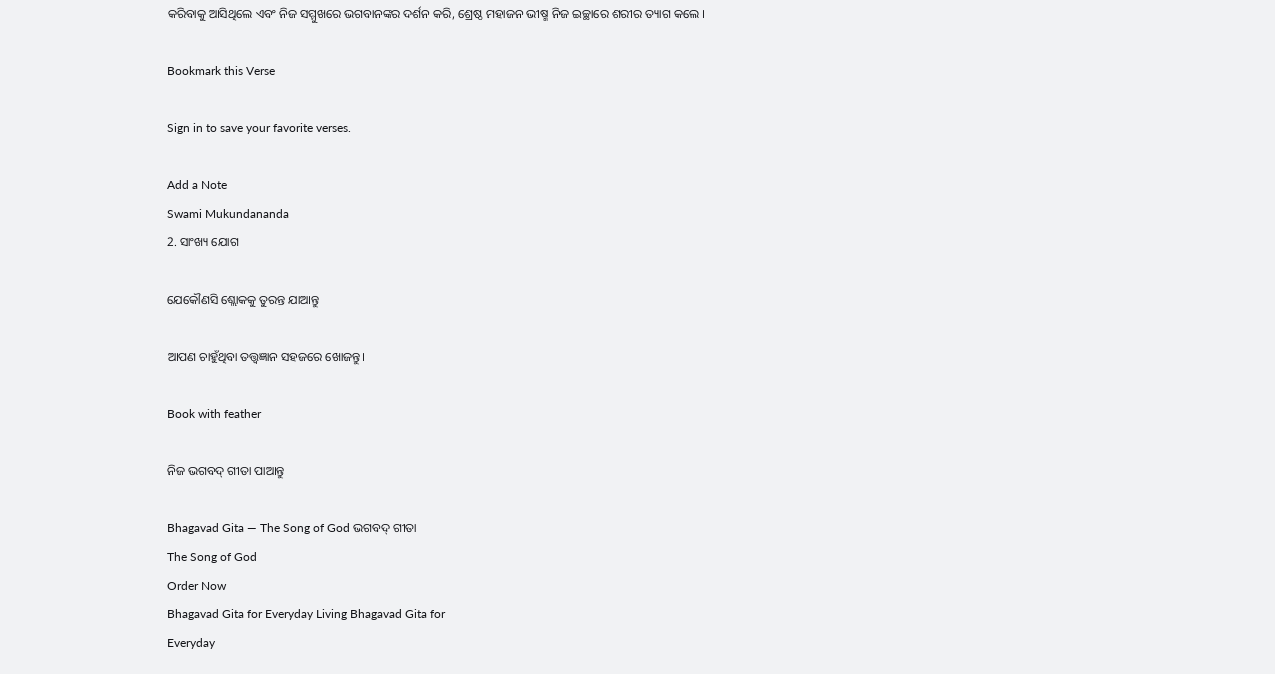କରିବାକୁ ଆସିଥିଲେ ଏବଂ ନିଜ ସମ୍ମୁଖରେ ଭଗବାନଙ୍କର ଦର୍ଶନ କରି, ଶ୍ରେଷ୍ଠ ମହାଜନ ଭୀଷ୍ମ ନିଜ ଇଚ୍ଛାରେ ଶରୀର ତ୍ୟାଗ କଲେ ।

Bookmark this Verse

Sign in to save your favorite verses.

Add a Note
Swami Mukundananda
2. ସାଂଖ୍ୟ ଯୋଗ

ଯେକୌଣସି ଶ୍ଲୋକକୁ ତୁରନ୍ତ ଯାଆନ୍ତୁ

ଆପଣ ଚାହୁଁଥିବା ତତ୍ତ୍ୱଜ୍ଞାନ ସହଜରେ ଖୋଜନ୍ତୁ।

Book with feather

ନିଜ ଭଗବଦ୍ ଗୀତା ପାଆନ୍ତୁ

Bhagavad Gita — The Song of God ଭଗବଦ୍ ଗୀତା
The Song of God
Order Now
Bhagavad Gita for Everyday Living Bhagavad Gita for
Everyday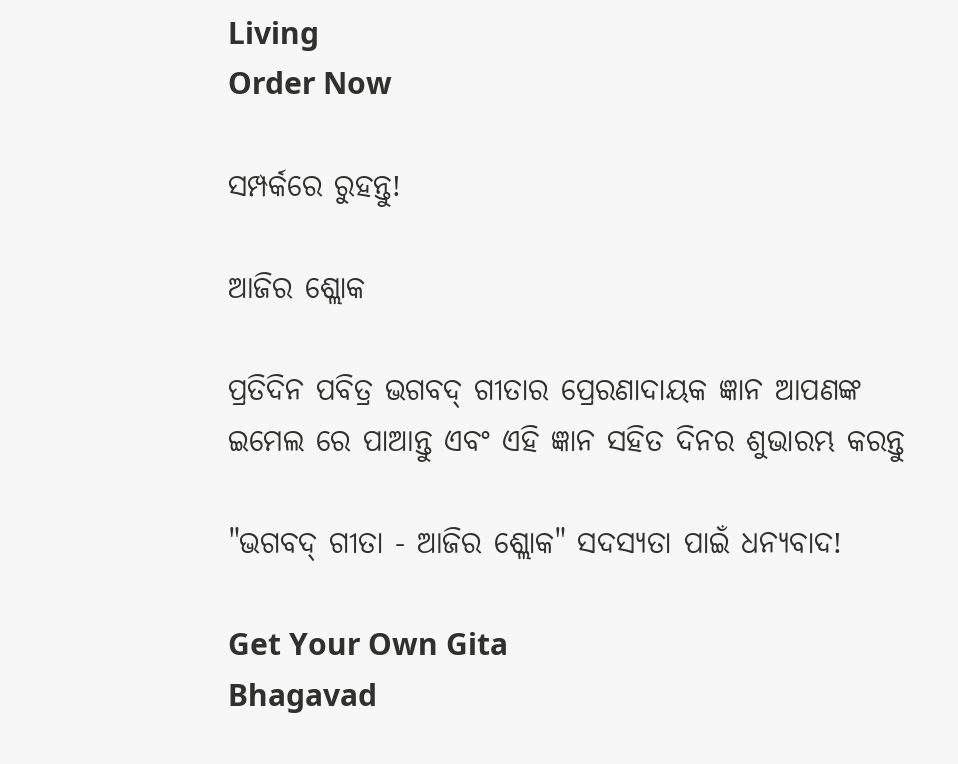Living
Order Now

ସମ୍ପର୍କରେ ରୁହନ୍ତୁ!

ଆଜିର ଶ୍ଲୋକ

ପ୍ରତିଦିନ ପବିତ୍ର ଭଗବଦ୍ ଗୀତାର ପ୍ରେରଣାଦାୟକ ଜ୍ଞାନ ଆପଣଙ୍କ ଇମେଲ ରେ ପାଆନ୍ତୁ ଏବଂ ଏହି ଜ୍ଞାନ ସହିତ ଦିନର ଶୁଭାରମ୍ଭ କରନ୍ତୁ

"ଭଗବଦ୍ ଗୀତା - ଆଜିର ଶ୍ଲୋକ" ସଦସ୍ୟତା ପାଇଁ ଧନ୍ୟବାଦ!

Get Your Own Gita
Bhagavad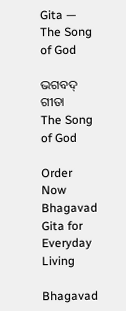Gita — The Song of God

ଭଗବଦ୍ ଗୀତା
The Song of God

Order Now
Bhagavad Gita for Everyday Living

Bhagavad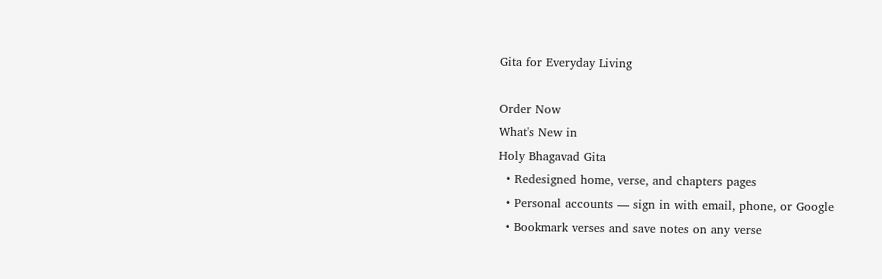Gita for Everyday Living

Order Now
What's New in
Holy Bhagavad Gita
  • Redesigned home, verse, and chapters pages
  • Personal accounts — sign in with email, phone, or Google
  • Bookmark verses and save notes on any verse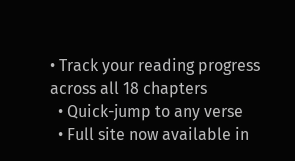• Track your reading progress across all 18 chapters
  • Quick-jump to any verse
  • Full site now available in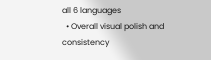all 6 languages
  • Overall visual polish and consistency